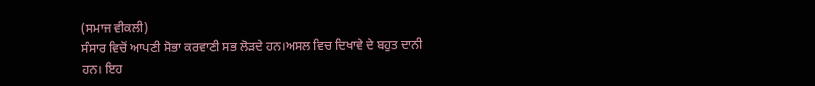(ਸਮਾਜ ਵੀਕਲੀ)
ਸੰਸਾਰ ਵਿਚੋਂ ਆਪਣੀ ਸੋਭਾ ਕਰਵਾਣੀ ਸਭ ਲੋੜਦੇ ਹਨ।ਅਸਲ ਵਿਚ ਦਿਖਾਵੇ ਦੇ ਬਹੁਤ ਦਾਨੀ ਹਨ। ਇਹ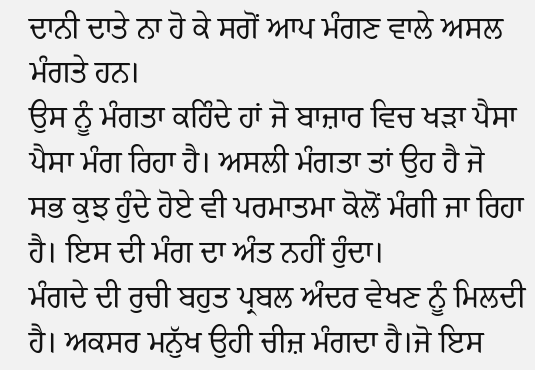ਦਾਨੀ ਦਾਤੇ ਨਾ ਹੋ ਕੇ ਸਗੋਂ ਆਪ ਮੰਗਣ ਵਾਲੇ ਅਸਲ ਮੰਗਤੇ ਹਨ।
ਉਸ ਨੂੰ ਮੰਗਤਾ ਕਹਿੰਦੇ ਹਾਂ ਜੋ ਬਾਜ਼ਾਰ ਵਿਚ ਖੜਾ ਪੈਸਾ ਪੈਸਾ ਮੰਗ ਰਿਹਾ ਹੈ। ਅਸਲੀ ਮੰਗਤਾ ਤਾਂ ਉਹ ਹੈ ਜੋ ਸਭ ਕੁਝ ਹੁੰਦੇ ਹੋਏ ਵੀ ਪਰਮਾਤਮਾ ਕੋਲੋਂ ਮੰਗੀ ਜਾ ਰਿਹਾ ਹੈ। ਇਸ ਦੀ ਮੰਗ ਦਾ ਅੰਤ ਨਹੀਂ ਹੁੰਦਾ।
ਮੰਗਦੇ ਦੀ ਰੁਚੀ ਬਹੁਤ ਪ੍ਰਬਲ ਅੰਦਰ ਵੇਖਣ ਨੂੰ ਮਿਲਦੀ ਹੈ। ਅਕਸਰ ਮਨੁੱਖ ਉਹੀ ਚੀਜ਼ ਮੰਗਦਾ ਹੈ।ਜੋ ਇਸ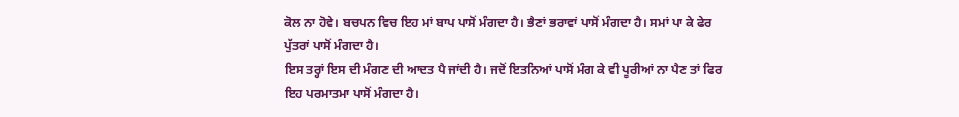ਕੋਲ ਨਾ ਹੋਵੇ। ਬਚਪਨ ਵਿਚ ਇਹ ਮਾਂ ਬਾਪ ਪਾਸੋਂ ਮੰਗਦਾ ਹੈ। ਭੈਣਾਂ ਭਰਾਵਾਂ ਪਾਸੋਂ ਮੰਗਦਾ ਹੈ। ਸਮਾਂ ਪਾ ਕੇ ਫੇਰ ਪੁੱਤਰਾਂ ਪਾਸੋਂ ਮੰਗਦਾ ਹੈ।
ਇਸ ਤਰ੍ਹਾਂ ਇਸ ਦੀ ਮੰਗਣ ਦੀ ਆਦਤ ਪੈ ਜਾਂਦੀ ਹੈ। ਜਦੋਂ ਇਤਨਿਆਂ ਪਾਸੋਂ ਮੰਗ ਕੇ ਵੀ ਪੂਰੀਆਂ ਨਾ ਪੈਣ ਤਾਂ ਫਿਰ ਇਹ ਪਰਮਾਤਮਾ ਪਾਸੋਂ ਮੰਗਦਾ ਹੈ।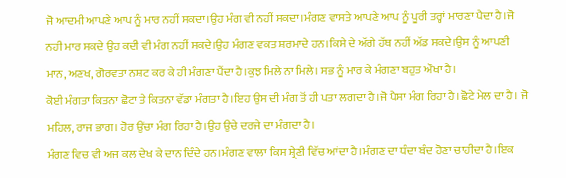ਜੋ ਆਦਮੀ ਆਪਣੇ ਆਪ ਨੂੰ ਮਾਰ ਨਹੀਂ ਸਕਦਾ।ਉਹ ਮੰਗ ਵੀ ਨਹੀਂ ਸਕਦਾ।ਮੰਗਣ ਵਾਸਤੇ ਆਪਣੇ ਆਪ ਨੂੰ ਪੂਰੀ ਤਰ੍ਹਾਂ ਮਾਰਣਾ ਪੈਦਾ ਹੈ।ਜੋ ਨਹੀ ਮਾਰ ਸਕਦੇ ਉਹ ਕਦੀ ਵੀ ਮੰਗ ਨਹੀਂ ਸਕਦੇ।ਉਹ ਮੰਗਣ ਵਕਤ ਸ਼ਰਮਾਦੇ ਹਨ।ਕਿਸੇ ਦੇ ਅੱਗੇ ਹੱਥ ਨਹੀਂ ਅੱਡ ਸਕਦੇ।ਉਸ ਨੂੰ ਆਪਣੀ ਮਾਨ, ਅਣਖ, ਗੋਰਵਤਾ ਨਸ਼ਟ ਕਰ ਕੇ ਹੀ ਮੰਗਣਾ ਪੈਂਦਾ ਹੈ।ਕੁਝ ਮਿਲੇ ਨਾ ਮਿਲੇ। ਸਭ ਨੂੰ ਮਾਰ ਕੇ ਮੰਗਣਾ ਬਹੁਤ ਔਖਾ ਹੈ।
ਕੋਈ ਮੰਗਤਾ ਕਿਤਨਾ ਛੋਟਾ ਤੇ ਕਿਤਨਾ ਵੱਡਾ ਮੰਗਤਾ ਹੈ।ਇਹ ਉਸ ਦੀ ਮੰਗ ਤੋਂ ਹੀ ਪਤਾ ਲਗਦਾ ਹੈ।ਜੋ ਪੈਸਾ ਮੰਗ ਰਿਹਾ ਹੈ।ਛੋਟੇ ਮੇਲ ਦਾ ਹੈ। ਜੋ ਮਹਿਲ, ਰਾਜ ਭਾਗ। ਹੋਰ ਉਂਚਾ ਮੰਗ ਰਿਹਾ ਹੈ।ਉਹ ਉਚੇ ਦਰਜੇ ਦਾ ਮੰਗਦਾ ਹੈ।
ਮੰਗਣ ਵਿਚ ਵੀ ਅਜ ਕਲ ਦੇਖ ਕੇ ਦਾਨ ਦਿੰਦੇ ਹਨ।ਮੰਗਣ ਵਾਲਾ ਕਿਸ ਸ਼੍ਰੇਣੀ ਵਿੱਚ ਆਂਦਾ ਹੈ।ਮੰਗਣ ਦਾ ਧੰਦਾ ਬੰਦ ਹੋਣਾ ਚਾਹੀਦਾ ਹੈ।ਇਕ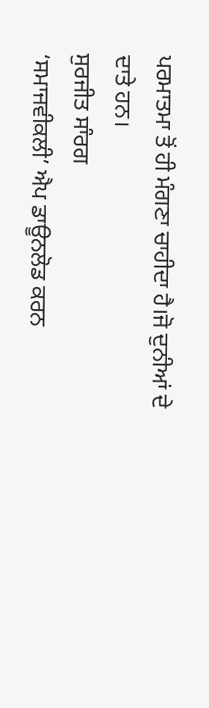ਪਰਮਾਤਮਾ ਤੋਂ ਹੀ ਮੰਗਣਾ ਚਾਹੀਦਾ ਹੈ।ਜੋ ਦੁਨੀਆਂ ਦੇ ਦਾਤੇ ਹਨ।
ਸੁਰਜੀਤ ਸਾੰਰਗ
‘ਸਮਾਜਵੀਕਲੀ’ ਐਪ ਡਾਊਨਲੋਡ ਕਰਨ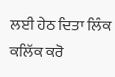ਲਈ ਹੇਠ ਦਿਤਾ ਲਿੰਕ ਕਲਿੱਕ ਕਰੋ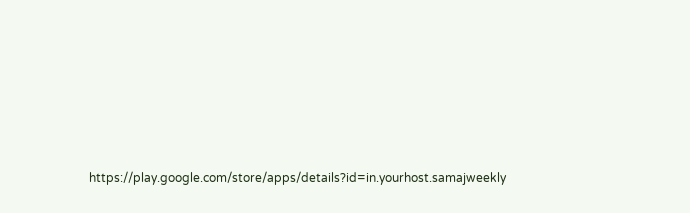https://play.google.com/store/apps/details?id=in.yourhost.samajweekly